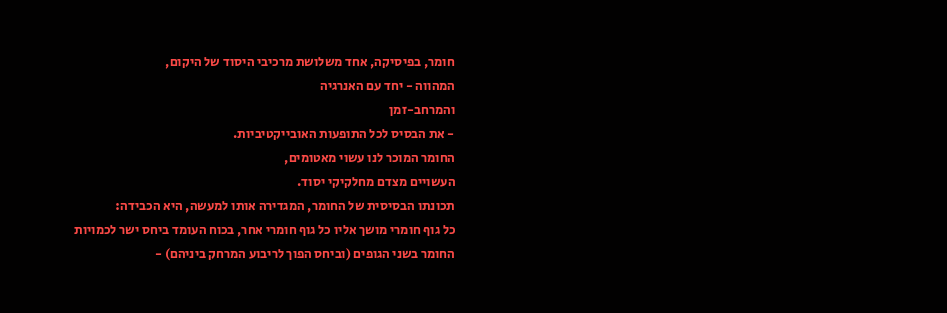חומר, בפיסיקה, אחד משלושת מרכיבי היסוד של היקום,
המהווה - יחד עם האנרגיה
והמרחב-זמן
- את הבסיס לכל התופעות האובייקטיביות.
החומר המוכר לנו עשוי מאטומים,
העשויים מצדם מחלקיקי יסוד.
תכונתו הבסיסית של החומר, המגדירה אותו למעשה, היא הכבידה:
כל גוף חומרי מושך אליו כל גוף חומרי אחר, בכוח העומד ביחס ישר לכמויות החומר בשני הגופים (וביחס הפוך לריבוע המרחק ביניהם) -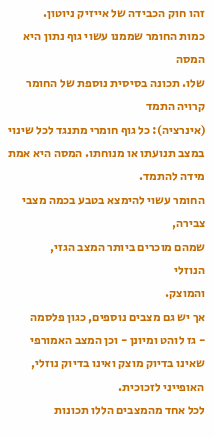זהו חוק הכבידה של אייזיק ניוטון.
כמות החומר שממנו עשוי גוף נתון היא המסה
שלו. תכונה בסיסית נוספת של החומר קרויה התמד
(אינרציה): כל גוף חומרי מתנגד לכל שינוי במצב תנועתו או מנוחתו. המסה היא אמת מידה להתמד.
החומר עשוי להימצא בטבע בכמה מצבי צבירה,
שמהם מוכרים ביותר המצב הגזי,
הנוזלי
והמוצק.
אך יש גם מצבים נוספים, כגון פלסמה
- גז לוהט ומיונן - וכן המצב האמורפי שאינו בדיוק מוצק ואינו בדיוק נוזלי, האופייני לזכוכית.
לכל אחד מהמצבים הללו תכונות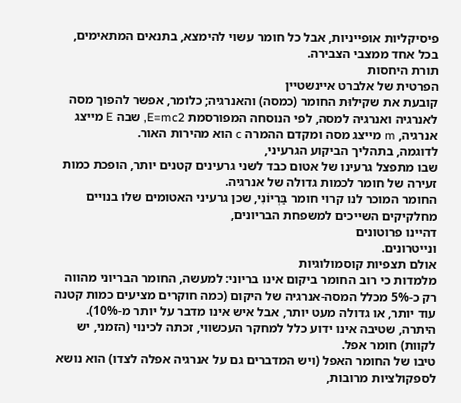פיסיקליות אופייניות, אבל כל חומר עשוי להימצא, בתנאים המתאימים, בכל אחד ממצבי הצבירה.
תורת היחסות
הפרטית של אלברט איינשטיין
קובעת את שקילוּת החומר (כמסה) והאנרגיה; כלומר, אפשר להפוך מסה לאנרגיה ואנרגיה למסה, לפי הנוסחה המפורסמת E=mc2, שבה E מייצג אנרגיה, m מייצג מסה ומקדם ההמרה c הוא מהירות האור.
לדוגמה, בתהליך הביקוע הגרעיני,
שבו מתפצל גרעינו של אטום כבד לשני גרעינים קטנים יותר, הופכת כמות זעירה של חומר לכמות גדולה של אנרגיה.
החומר המוכר לנו קרוי חומר בַּרְיוֹנִי, שכן גרעיני האטומים שלו בנויים מחלקיקים השייכים למשפחת הבריונים,
דהיינו פרוטונים
ונייטרונים.
אולם תצפיות קוסמולוגיות
מלמדות כי רוב החומר ביקום אינו בריוני: למעשה, החומר הבריוני מהווה רק כ-5% מכלל המסה-אנרגיה של היקום (כמה חוקרים מציעים כמות קטנה עוד יותר, או גדולה מעט יותר, אבל איש אינו מדבר על יותר מ-10%). היתרה, שטיבה אינו ידוע כלל למחקר העכשווי, זכתה לכינוי (הזמני, יש לקוות) חומר אפל.
טיבו של החומר האפל (ויש המדברים גם על אנרגיה אפלה לצדו) הוא נושא לספקולציות מרובות,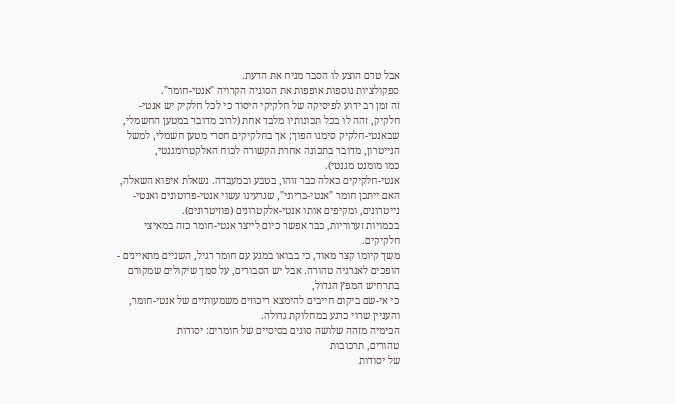אבל טרם הוצע לו הסבר מניח את הדעת.
ספקולציות נוספות אופפות את הסוגיה הקרויה "אנטי-חומר".
זה זמן רב ידוע לפיסיקה של חלקיקי היסוד כי לכל חלקיק יש אנטי-חלקיק, זהה לו בכל תכונותיו מלבד אחת (לרוב מדובר במטען החשמלי,
שבאנטי-חלקיק סימנו הפוך; אך בחלקיקים חסרי מטען חשמלי, למשל הנייטרון, מדובר בתכונה אחרת הקשורה לכוח האלקטרומגנטי,
כמו מומנט מגנטי).
אנטי-חלקיקים כאלה כבר זוהו, בטבע ובמעבדה. נשאלת איפוא השאלה, האם ייתכן חומר "אנטי-בריוני", שגרעינו עשוי אנטי-פרוטונים ואנטי-נייטרונים, ומקיפים אותו אנטי-אלקטרונים (פוזיטרונים).
בכמויות זערוריות, כבר אפשר כיום לייצר אנטי-חומר כזה במאיצי חלקיקים.
משך קיומו קצר מאוד, כי בבואו במגע עם חומר רגיל, השניים מתאיינים - הופכים לאנרגיה טהורה. אבל יש הסבורים, על סמך שיקולים שמקורם בתרחיש המפץ הגדול,
כי אי-שם ביקום חייבים להימצא ריכוזים משמעותיים של אנטי-חומר, והעניין שרוי כרגע במחלוקת גדולה.
הכימיה מזהה שלושה סוגים בסיסיים של חומרים: יסודות
טהורים, תרכובות
של יסודות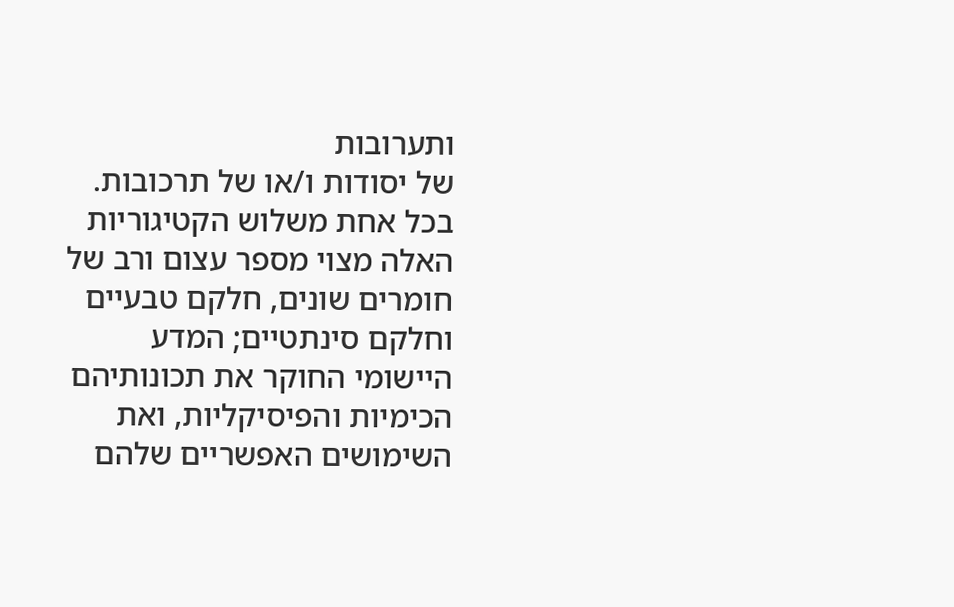ותערובות
של יסודות ו/או של תרכובות. בכל אחת משלוש הקטיגוריות האלה מצוי מספר עצום ורב של חומרים שונים, חלקם טבעיים וחלקם סינתטיים; המדע היישומי החוקר את תכונותיהם הכימיות והפיסיקליות, ואת השימושים האפשריים שלהם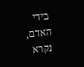בידי האדם, נקרא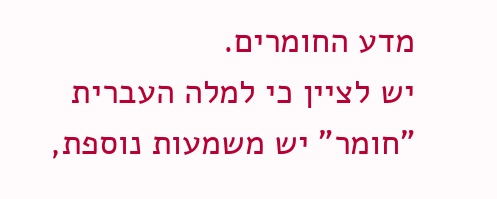מדע החומרים.
יש לציין כי למלה העברית "חומר" יש משמעות נוספת,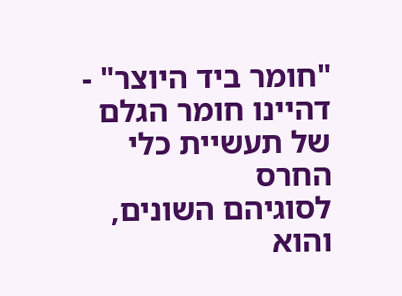"חומר ביד היוצר" - דהיינו חומר הגלם של תעשיית כלי החרס
לסוגיהם השונים, והוא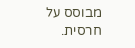מבוסס על חרסית.